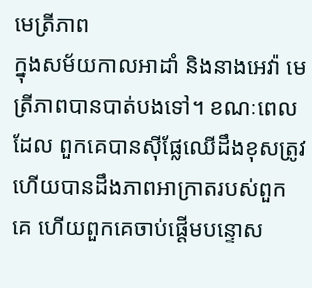មេត្រីភាព
ក្នុងសម័យកាលអាដាំ និងនាងអេវ៉ា មេត្រីភាពបានបាត់បងទៅ។ ខណៈពេលដែល ពួកគេបានស៊ីផ្លែឈើដឹងខុសត្រូវ ហើយបានដឹងភាពអាក្រាតរបស់ពួកគេ ហើយពួកគេចាប់ផ្តើមបន្ទោស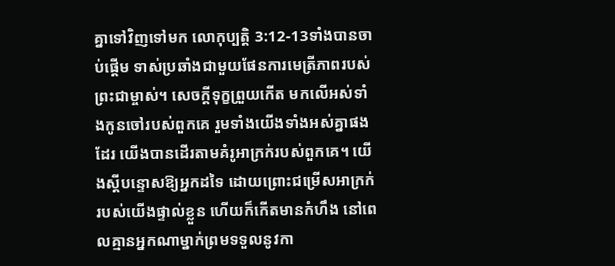គ្នាទៅវិញទៅមក លោកុប្បត្តិ 3:12-13ទាំងបានចាប់ផ្តើម ទាស់ប្រឆាំងជាមួយផែនការមេត្រីភាពរបស់ព្រះជាម្ចាស់។ សេចក្តីទុក្ខព្រួយកើត មកលើអស់ទាំងកូនចៅរបស់ពួកគេ រួមទាំងយើងទាំងអស់គ្នាផងដែរ យើងបានដើរតាមគំរូអាក្រក់របស់ពួកគេ។ យើងស្តីបន្ទោសឱ្យអ្នកដទៃ ដោយព្រោះជម្រើសអាក្រក់របស់យើងផ្ទាល់ខ្លួន ហើយក៏កើតមានកំហឹង នៅពេលគ្មានអ្នកណាម្នាក់ព្រមទទួលនូវកា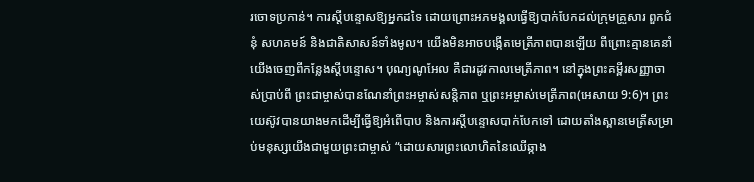រចោទប្រកាន់។ ការស្តីបន្ទោសឱ្យអ្នកដទៃ ដោយព្រោះអភមង្គលធ្វើឱ្យបាក់បែកដល់ក្រុមគ្រួសារ ពួកជំនុំ សហគមន៍ និងជាតិសាសន៍ទាំងមូល។ យើងមិនអាចបង្កើតមេត្រីភាពបានឡើយ ពីព្រោះគ្មានគេនាំយើងចេញពីកន្លែងស្តីបន្ទោស។ បុណ្យណូអែល គឺជារដូវកាលមេត្រីភាព។ នៅក្នុងព្រះគម្ពីរសញ្ញាចាស់ប្រាប់ពី ព្រះជាម្ចាស់បានណែនាំព្រះអម្ចាស់សន្តិភាព ឬព្រះអម្ចាស់មេត្រីភាព(អេសាយ 9:6)។ ព្រះយេស៊ូវបានយាងមកដើម្បីធ្វើឱ្យអំពើបាប និងការស្តីបន្ទោសបាក់បែកទៅ ដោយតាំងស្ពានមេត្រីសម្រាប់មនុស្សយើងជាមួយព្រះជាម្ចាស់ “ដោយសារព្រះលោហិតនៃឈើឆ្កាង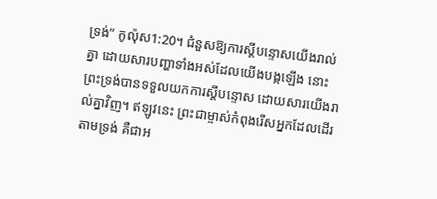ទ្រង់” កូល៉ុស1:20។ ជំនួសឱ្យការស្តីបន្ទោសយើងរាល់គ្នា ដោយសារបញ្ហាទាំងអស់ដែលយើងបង្កឡើង នោះព្រះទ្រង់បានទទួលយកការស្តីបន្ទោស ដោយសារយើងរាល់គ្នាវិញ។ ឥឡូវនេះ ព្រះជាម្ចាស់កំពុងរើសអ្នកដែលដើរតាមទ្រង់ គឺជាអ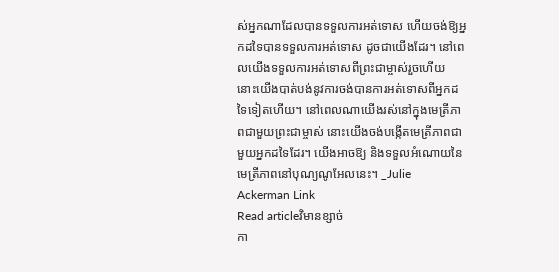ស់អ្នកណាដែលបានទទួលការអត់ទោស ហើយចង់ឱ្យអ្នកដទៃបានទទួលការអត់ទោស ដូចជាយើងដែរ។ នៅពេលយើងទទួលការអត់ទោសពីព្រះជាម្ចាស់រួចហើយ នោះយើងបាត់បង់នូវការចង់បានការអត់ទោសពីអ្នកដទៃទៀតហើយ។ នៅពេលណាយើងរស់នៅក្នុងមេត្រីភាពជាមួយព្រះជាម្ចាស់ នោះយើងចង់បង្កើតមេត្រីភាពជាមួយអ្នកដទៃដែរ។ យើងអាចឱ្យ និងទទួលអំណោយនៃមេត្រីភាពនៅបុណ្យណូអែលនេះ។ _Julie Ackerman Link
Read articleវិមានខ្សាច់
កា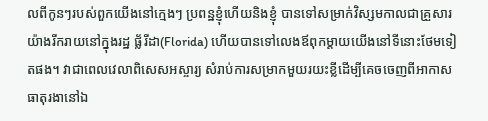លពីកូនៗរបស់ពួកយើងនៅក្មេងៗ ប្រពន្ឋខ្ញុំហើយនិងខ្ញុំ បានទៅសម្រាក់វិស្សមកាលជាគ្រួសារយ៉ាងរីករាយនៅក្នុងរដ្ឋ ផ្ល័រីដា(Florida) ហើយបានទៅលេងឪពុកម្តាយយើងនៅទីនោះថែមទៀតផង។ វាជាពេលវេលាពិសេសអស្ចារ្យ សំរាប់ការសម្រាកមួយរយះខ្លីដើម្បីគេចចេញពីអាកាសធាតុរងានៅឯ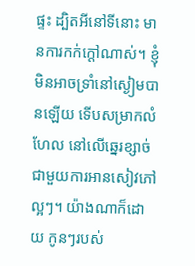ផ្ទះ ដ្បិតអីនៅទីនោះ មានការកក់ក្តៅណាស់។ ខ្ញុំមិនអាចទ្រាំនៅស្ងៀមបានឡើយ ទើបសម្រាកលំហែល នៅលើឆ្នេរខ្សាច់ជាមួយការអានសៀវភៅល្អៗ។ យ៉ាងណាក៏ដោយ កូនៗរបស់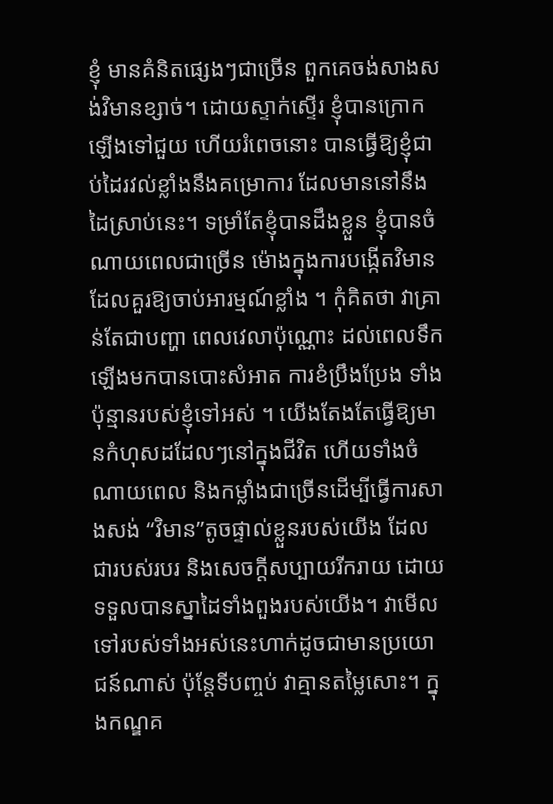ខ្ញុំ មានគំនិតផ្សេងៗជាច្រើន ពួកគេចង់សាងសង់វិមានខ្សាច់។ ដោយស្ទាក់ស្ទើរ ខ្ញុំបានក្រោកឡើងទៅជួយ ហើយរំពេចនោះ បានធ្វើឱ្យខ្ញុំជាប់ដៃរវល់ខ្លាំងនឹងគម្រោការ ដែលមាននៅនឹងដៃស្រាប់នេះ។ ទម្រាំតែខ្ញុំបានដឹងខ្លួន ខ្ញុំបានចំណាយពេលជាច្រើន ម៉ោងក្នុងការបង្កើតវិមានដែលគួរឱ្យចាប់អារម្មណ៍ខ្លាំង ។ កុំគិតថា វាគ្រាន់តែជាបញ្ហា ពេលវេលាប៉ុណ្ណោះ ដល់ពេលទឹកឡើងមកបានបោះសំអាត ការខំប្រឹងប្រែង ទាំងប៉ុន្មានរបស់ខ្ញុំទៅអស់ ។ យើងតែងតែធ្វើឱ្យមានកំហុសដដែលៗនៅក្នុងជីវិត ហើយទាំងចំណាយពេល និងកម្លាំងជាច្រើនដើម្បីធ្វើការសាងសង់ “វិមាន”តូចផ្ទាល់ខ្លួនរបស់យើង ដែលជារបស់របរ និងសេចក្តីសប្បាយរីករាយ ដោយទទួលបានស្នាដៃទាំងពួងរបស់យើង។ វាមើលទៅរបស់ទាំងអស់នេះហាក់ដូចជាមានប្រយោជន៍ណាស់ ប៉ុន្តែទីបញ្ចប់ វាគ្មានតម្លៃសោះ។ ក្នុងកណ្ឌគ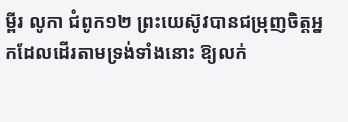ម្ពីរ លូកា ជំពូក១២ ព្រះយេស៊ូវបានជម្រុញចិត្តអ្នកដែលដើរតាមទ្រង់ទាំងនោះ ឱ្យលក់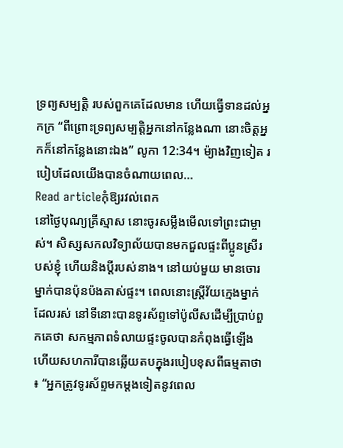ទ្រព្យសម្បត្តិ របស់ពួកគេដែលមាន ហើយធ្វើទានដល់អ្នកក្រ “ពីព្រោះទ្រព្យសម្បត្តិអ្នកនៅកន្លែងណា នោះចិត្តអ្នកក៏នៅកន្លែងនោះឯង” លូកា 12:34។ ម៉្យាងវិញទៀត របៀបដែលយើងបានចំណាយពេល…
Read articleកុំឱ្យរវល់ពេក
នៅថ្ងៃបុណ្យគ្រីស្មាស នោះចូរសម្លឹងមើលទៅព្រះជាម្ចាស់។ សិស្សសកលវិទ្យាល័យបានមកជួលផ្ទះពីប្អូនស្រីរបស់ខ្ញុំ ហើយនិងប្តីរបស់នាង។ នៅយប់មួយ មានចោរម្នាក់បានប៉ុនប៉ងគាស់ផ្ទះ។ ពេលនោះស្ត្រីវ័យក្មេងម្នាក់ដែលរស់ នៅទីនោះបានទូរស័ព្ទទៅប៉ូលីសដើម្បីប្រាប់ពួកគេថា សកម្មភាពទំលាយផ្ទះចូលបានកំពុងធ្វើឡើង ហើយសហការីបានឆ្លើយតបក្នុងរបៀបខុសពីធម្មតាថា ៖ “អ្នកត្រូវទូរស័ព្ទមកម្តងទៀតនូវពេល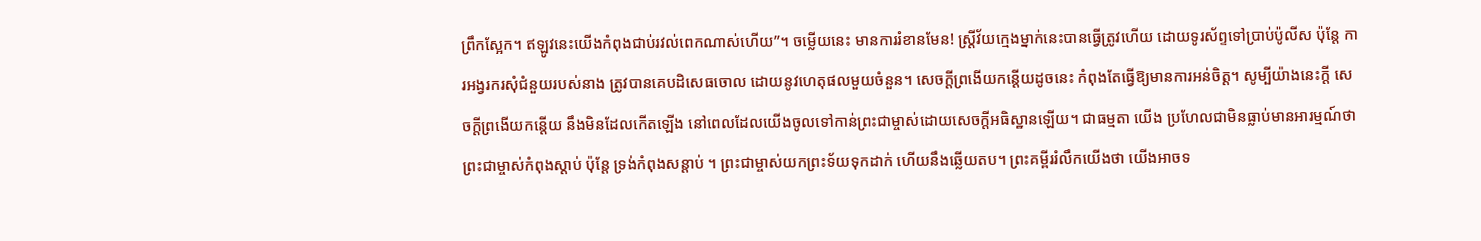ព្រឹកស្អែក។ ឥឡូវនេះយើងកំពុងជាប់រវល់ពេកណាស់ហើយ”។ ចម្លើយនេះ មានការរំខានមែន! ស្ត្រីវ័យក្មេងម្នាក់នេះបានធ្វើត្រូវហើយ ដោយទូរស័ព្ទទៅប្រាប់ប៉ូលីស ប៉ុន្តែ ការអង្វរករសុំជំនួយរបស់នាង ត្រូវបានគេបដិសេធចោល ដោយនូវហេតុផលមួយចំនួន។ សេចក្តីព្រងើយកន្តើយដូចនេះ កំពុងតែធ្វើឱ្យមានការអន់ចិត្ត។ សូម្បីយ៉ាងនេះក្តី សេចក្តីព្រងើយកន្តើយ នឹងមិនដែលកើតឡើង នៅពេលដែលយើងចូលទៅកាន់ព្រះជាម្ចាស់ដោយសេចក្តីអធិស្ឋានឡើយ។ ជាធម្មតា យើង ប្រហែលជាមិនធ្លាប់មានអារម្មណ៍ថា ព្រះជាម្ចាស់កំពុងស្តាប់ ប៉ុន្តែ ទ្រង់កំពុងសន្តាប់ ។ ព្រះជាម្ចាស់យកព្រះទ័យទុកដាក់ ហើយនឹងឆ្លើយតប។ ព្រះគម្ពីររំលឹកយើងថា យើងអាចទ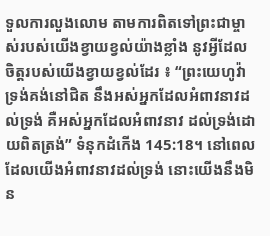ទួលការលួងលោម តាមការពិតទៅព្រះជាម្ចាស់របស់យើងខ្វាយខ្វល់យ៉ាងខ្លាំង នូវអ្វីដែលចិត្តរបស់យើងខ្វាយខ្វល់ដែរ ៖ “ព្រះយេហូវ៉ាទ្រង់គង់នៅជិត នឹងអស់អ្នកដែលអំពាវនាវដល់ទ្រង់ គឺអស់អ្នកដែលអំពាវនាវ ដល់ទ្រង់ដោយពិតត្រង់” ទំនុកដំកើង 145:18។ នៅពេលដែលយើងអំពាវនាវដល់ទ្រង់ នោះយើងនឹងមិន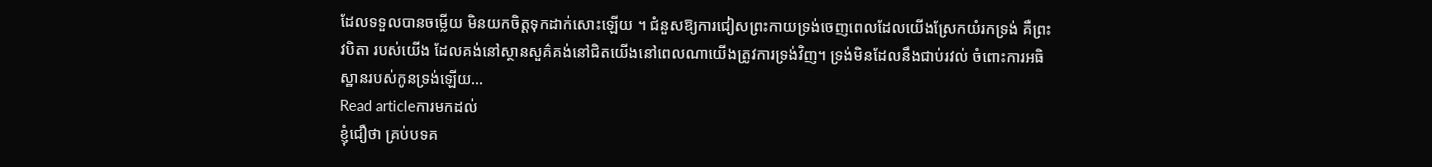ដែលទទួលបានចម្លើយ មិនយកចិត្តទុកដាក់សោះឡើយ ។ ជំនួសឱ្យការជៀសព្រះកាយទ្រង់ចេញពេលដែលយើងស្រែកយំរកទ្រង់ គឺព្រះវបិតា របស់យើង ដែលគង់នៅស្ថានសួគ៌គង់នៅជិតយើងនៅពេលណាយើងត្រូវការទ្រង់វិញ។ ទ្រង់មិនដែលនឹងជាប់រវល់ ចំពោះការអធិស្ឋានរបស់កូនទ្រង់ឡើយ…
Read articleការមកដល់
ខ្ញុំជឿថា គ្រប់បទគ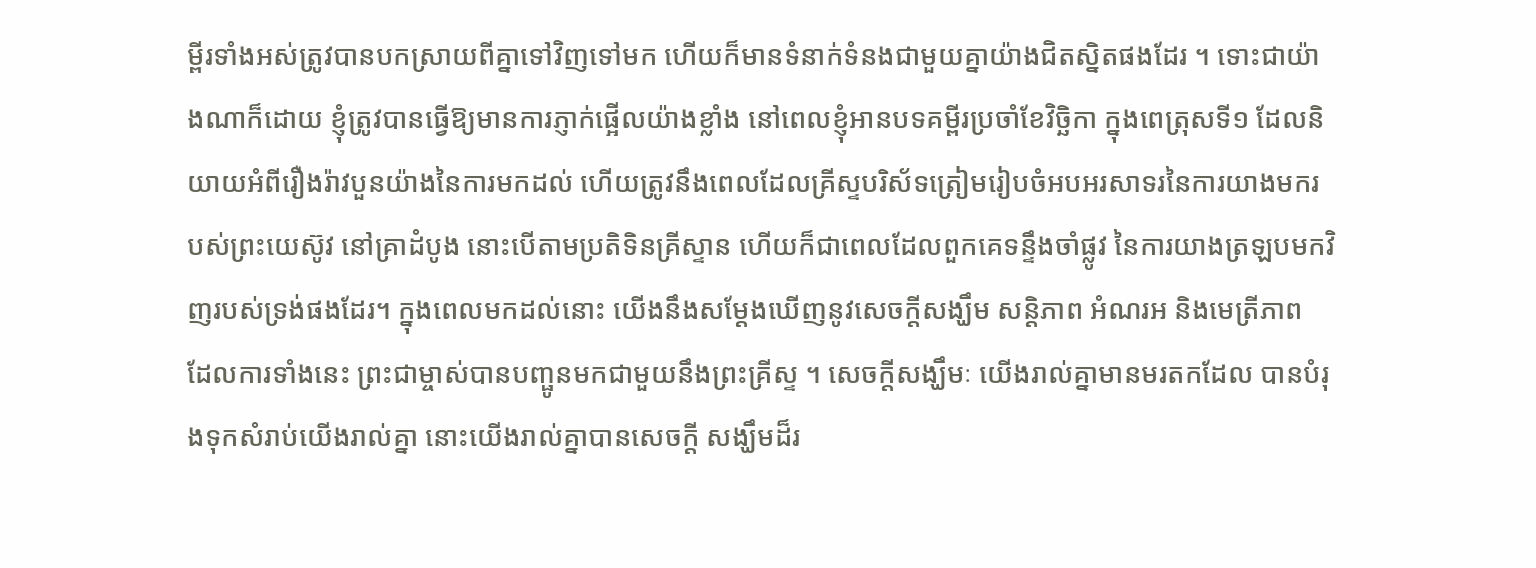ម្ពីរទាំងអស់ត្រូវបានបកស្រាយពីគ្នាទៅវិញទៅមក ហើយក៏មានទំនាក់ទំនងជាមួយគ្នាយ៉ាងជិតស្និតផងដែរ ។ ទោះជាយ៉ាងណាក៏ដោយ ខ្ញុំត្រូវបានធ្វើឱ្យមានការភ្ញាក់ផ្អើលយ៉ាងខ្លាំង នៅពេលខ្ញុំអានបទគម្ពីរប្រចាំខែវិច្ឆិកា ក្នុងពេត្រុសទី១ ដែលនិយាយអំពីរឿងរ៉ាវបួនយ៉ាងនៃការមកដល់ ហើយត្រូវនឹងពេលដែលគ្រីស្ទបរិស័ទត្រៀមរៀបចំអបអរសាទរនៃការយាងមករបស់ព្រះយេស៊ូវ នៅគ្រាដំបូង នោះបើតាមប្រតិទិនគ្រីស្ទាន ហើយក៏ជាពេលដែលពួកគេទន្ទឹងចាំផ្លូវ នៃការយាងត្រឡបមកវិញរបស់ទ្រង់ផងដែរ។ ក្នុងពេលមកដល់នោះ យើងនឹងសម្តែងឃើញនូវសេចក្តីសង្ឃឹម សន្តិភាព អំណរអ និងមេត្រីភាព ដែលការទាំងនេះ ព្រះជាម្ចាស់បានបញ្ផូនមកជាមួយនឹងព្រះគ្រីស្ទ ។ សេចក្តីសង្ឃឹមៈ យើងរាល់គ្នាមានមរតកដែល បានបំរុងទុកសំរាប់យើងរាល់គ្នា នោះយើងរាល់គ្នាបានសេចក្តី សង្ឃឹមដ៏រ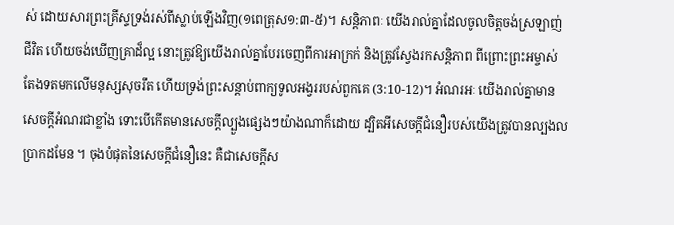ស់ ដោយសារព្រះគ្រីស្ទទ្រង់រស់ពីស្លាប់ឡើងវិញ(១ពេត្រុស១:៣-៥)។ សន្តិភាពៈ យើងរាល់គ្នាដែលចូលចិត្តចង់ស្រឡាញ់ ជីវិត ហើយចង់ឃើញគ្រាដ៏ល្អ នោះត្រូវឱ្យយើងរាល់គ្នាបែរចេញពីការអាក្រក់ និងត្រូវស្វែងរកសន្តិភាព ពីព្រោះព្រះអម្ចាស់តែងទតមកលើមនុស្សសុចរឹត ហើយទ្រង់ព្រះសន្តាប់ពាក្យទូលអង្វររបស់ពួកគេ (3:10-12)។ អំណរអៈ យើងរាល់គ្នាមានសេចក្តីអំណរជាខ្លាំង ទោះបើកើតមានសេចក្តីល្បួងផ្សេងៗយ៉ាងណាក៏ដោយ ដ្បិតអីសេចក្តីជំនឿរបស់យើងត្រូវបានល្បងលប្រាកដមែន ។ ចុងបំផុតនៃសេចក្តីជំនឿនេះ គឺជាសេចក្តីស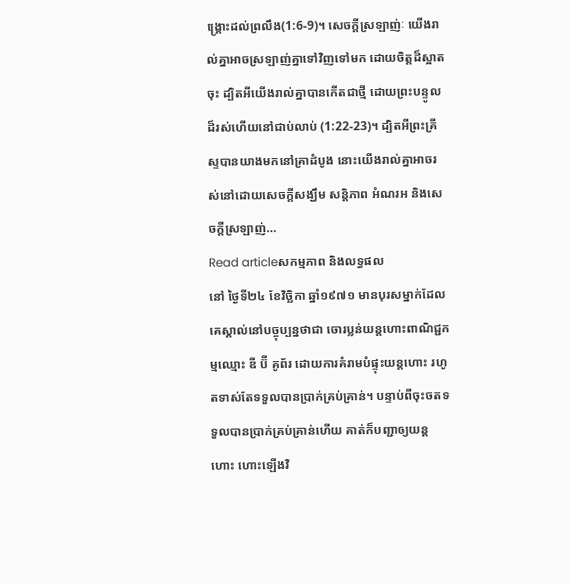ង្គ្រោះដល់ព្រលឹង(1:6-9)។ សេចក្តីស្រឡាញ់ៈ យើងរាល់គ្នាអាចស្រឡាញ់គ្នាទៅវិញទៅមក ដោយចិត្តដ៏ស្អាតចុះ ដ្បិតអីយើងរាល់គ្នាបានកើតជាថ្មី ដោយព្រះបន្ទូលដ៏រស់ហើយនៅជាប់លាប់ (1:22-23)។ ដ្បិតអីព្រះគ្រីស្ទបានយាងមកនៅគ្រាដំបូង នោះយើងរាល់គ្នាអាចរស់នៅដោយសេចក្តីសង្ឃឹម សន្តិភាព អំណរអ និងសេចក្តីស្រឡាញ់…
Read articleសកម្មភាព និងលទ្ធផល
នៅ ថ្ងៃទី២៤ ខែវិច្ឆិកា ឆ្នាំ១៩៧១ មានបុរសម្នាក់ដែលគេស្គាល់នៅបច្ចុប្បន្នថាជា ចោរប្លន់យន្តហោះពាណិជ្ជកម្មឈ្មោះ ឌី ប៊ី គូព័រ ដោយការគំរាមបំផ្ទុះយន្តហោះ រហូតទាស់តែទទួលបានប្រាក់គ្រប់គ្រាន់។ បន្ទាប់ពីចុះចតទទួលបានប្រាក់គ្រប់គ្រាន់ហើយ គាត់ក៏បញ្ជាឲ្យយន្តហោះ ហោះឡើងវិ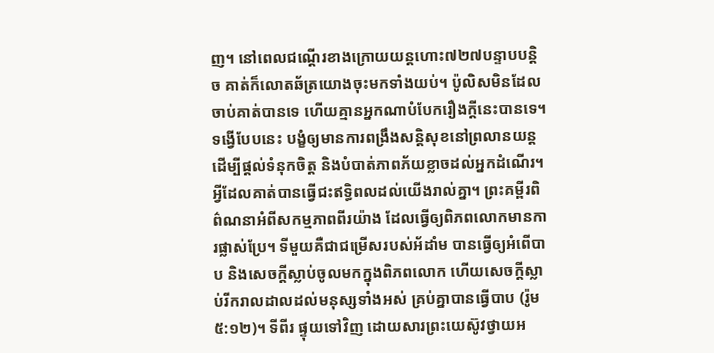ញ។ នៅពេលជណ្តើរខាងក្រោយយន្តហោះ៧២៧បន្ទាបបន្តិច គាត់ក៏លោតឆ័ត្រយោងចុះមកទាំងយប់។ ប៉ូលិសមិនដែលចាប់គាត់បានទេ ហើយគ្មានអ្នកណាបំបែករឿងក្តីនេះបានទេ។ ទង្វើបែបនេះ បង្ខំឲ្យមានការពង្រឹងសន្តិសុខនៅព្រលានយន្ត ដើម្បីផ្តល់ទំនុកចិត្ត និងបំបាត់ភាពភ័យខ្លាចដល់អ្នកដំណើរ។ អ្វីដែលគាត់បានធ្វើជះឥទ្ធិពលដល់យើងរាល់គ្នា។ ព្រះគម្ពីរពិព៌ណនាអំពីសកម្មភាពពីរយ៉ាង ដែលធ្វើឲ្យពិភពលោកមានការផ្លាស់ប្រែ។ ទីមួយគឺជាជម្រើសរបស់អ័ដាំម បានធ្វើឲ្យអំពើបាប និងសេចក្តីស្លាប់ចូលមកក្នុងពិភពលោក ហើយសេចក្តីស្លាប់រីករាលដាលដល់មនុស្សទាំងអស់ គ្រប់គ្នាបានធ្វើបាប (រ៉ូម ៥:១២)។ ទីពីរ ផ្ទុយទៅវិញ ដោយសារព្រះយេស៊ូវថ្វាយអ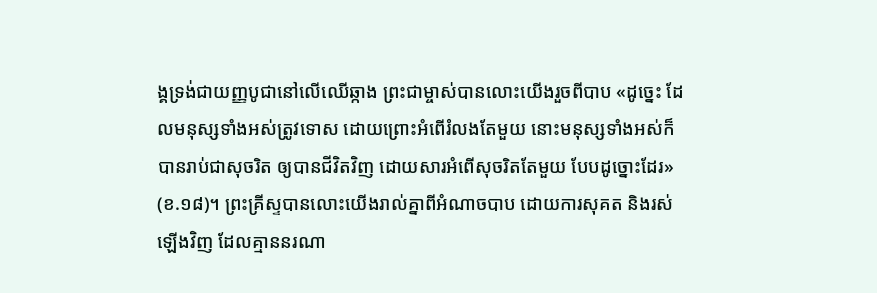ង្គទ្រង់ជាយញ្ញបូជានៅលើឈើឆ្កាង ព្រះជាម្ចាស់បានលោះយើងរួចពីបាប «ដូច្នេះ ដែលមនុស្សទាំងអស់ត្រូវទោស ដោយព្រោះអំពើរំលងតែមួយ នោះមនុស្សទាំងអស់ក៏បានរាប់ជាសុចរិត ឲ្យបានជីវិតវិញ ដោយសារអំពើសុចរិតតែមួយ បែបដូច្នោះដែរ» (ខ.១៨)។ ព្រះគ្រីស្ទបានលោះយើងរាល់គ្នាពីអំណាចបាប ដោយការសុគត និងរស់ឡើងវិញ ដែលគ្មាននរណា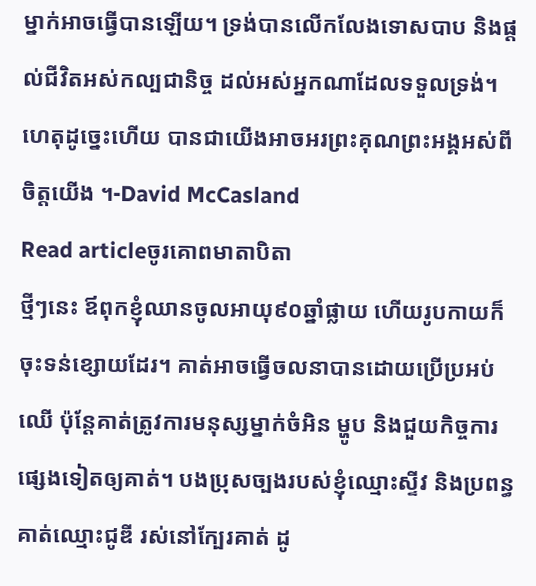ម្នាក់អាចធ្វើបានឡើយ។ ទ្រង់បានលើកលែងទោសបាប និងផ្តល់ជីវិតអស់កល្បជានិច្ច ដល់អស់អ្នកណាដែលទទួលទ្រង់។ ហេតុដូច្នេះហើយ បានជាយើងអាចអរព្រះគុណព្រះអង្គអស់ពីចិត្តយើង ។-David McCasland
Read articleចូរគោពមាតាបិតា
ថ្មីៗនេះ ឪពុកខ្ញុំឈានចូលអាយុ៩០ឆ្នាំផ្លាយ ហើយរូបកាយក៏ចុះទន់ខ្សោយដែរ។ គាត់អាចធ្វើចលនាបានដោយប្រើប្រអប់ឈើ ប៉ុន្តែគាត់ត្រូវការមនុស្សម្នាក់ចំអិន ម្ហូប និងជួយកិច្ចការផ្សេងទៀតឲ្យគាត់។ បងប្រុសច្បងរបស់ខ្ញុំឈ្មោះស្ទីវ និងប្រពន្ធគាត់ឈ្មោះជូឌី រស់នៅក្បែរគាត់ ដូ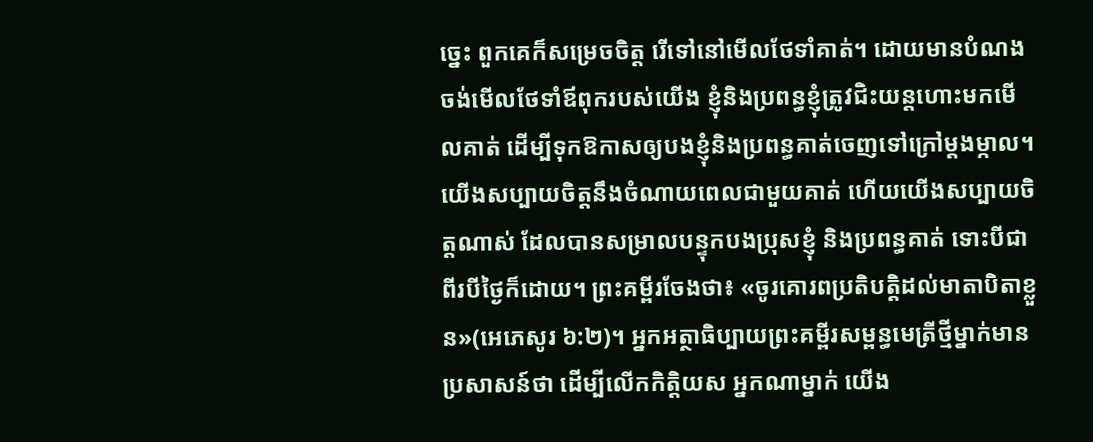ច្នេះ ពួកគេក៏សម្រេចចិត្ត រើទៅនៅមើលថែទាំគាត់។ ដោយមានបំណងចង់មើលថែទាំឪពុករបស់យើង ខ្ញុំនិងប្រពន្ធខ្ញុំត្រូវជិះយន្តហោះមកមើលគាត់ ដើម្បីទុកឱកាសឲ្យបងខ្ញុំនិងប្រពន្ធគាត់ចេញទៅក្រៅម្តងម្កាល។ យើងសប្បាយចិត្តនឹងចំណាយពេលជាមួយគាត់ ហើយយើងសប្បាយចិត្តណាស់ ដែលបានសម្រាលបន្ទុកបងប្រុសខ្ញុំ និងប្រពន្ធគាត់ ទោះបីជាពីរបីថ្ងៃក៏ដោយ។ ព្រះគម្ពីរចែងថា៖ «ចូរគោរពប្រតិបត្តិដល់មាតាបិតាខ្លួន»(អេភេសូរ ៦:២)។ អ្នកអត្ថាធិប្បាយព្រះគម្ពីរសម្ពន្ធមេត្រីថ្មីម្នាក់មានប្រសាសន៍ថា ដើម្បីលើកកិត្តិយស អ្នកណាម្នាក់ យើង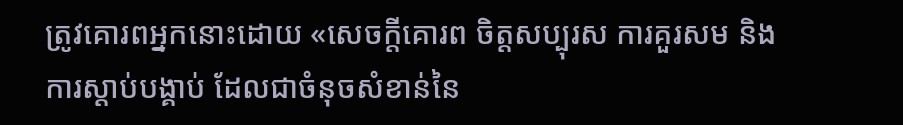ត្រូវគោរពអ្នកនោះដោយ «សេចក្តីគោរព ចិត្តសប្បុរស ការគួរសម និងការស្តាប់បង្គាប់ ដែលជាចំនុចសំខាន់នៃ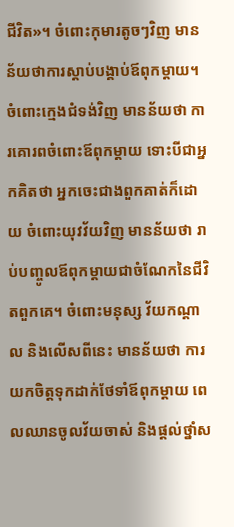ជីវិត»។ ចំពោះកុមារតូចៗវិញ មានន័យថាការស្តាប់បង្គាប់ឪពុកម្តាយ។ ចំពោះក្មេងជំទង់វិញ មានន័យថា ការគោរពចំពោះឪពុកម្តាយ ទោះបីជាអ្នកគិតថា អ្នកចេះជាងពួកគាត់ក៏ដោយ ចំពោះយុវវ័យវិញ មានន័យថា រាប់បញ្ចូលឪពុកម្តាយជាចំណែកនៃជីវិតពួកគេ។ ចំពោះមនុស្ស វ័យកណ្តាល និងលើសពីនេះ មានន័យថា ការយកចិត្តទុកដាក់ថែទាំឪពុកម្តាយ ពេលឈានចូលវ័យចាស់ និងផ្តល់ថ្នាំស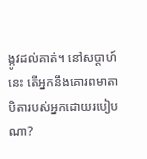ង្កូវដល់គាត់។ នៅសប្តាហ៍នេះ តើអ្នកនឹងគោរពមាតាបិតារបស់អ្នកដោយរបៀបណា?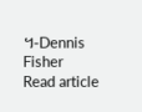។-Dennis Fisher
Read article